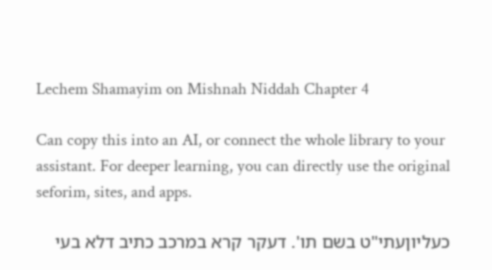Lechem Shamayim on Mishnah Niddah Chapter 4

Can copy this into an AI, or connect the whole library to your assistant. For deeper learning, you can directly use the original seforim, sites, and apps.

כעליוןעתי"ט בשם תו'. דעקר קרא במרכב כתיב דלא בעי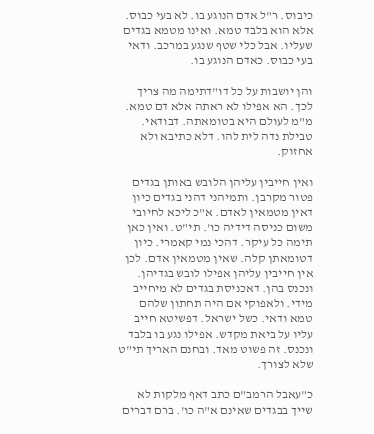כיבוס. ר"ל אדם הנוגע בו. לא בעי כבוס. אלא הוא בלבד טמא. ואינו מטמא בגדים שעליו. אבל כלי שטף שנגע במרכב. ודאי בעי כבוס. כאדם הנוגע בו.

והן יושבות על כל דו"דתימה מה צריך לכך. הא אפילו לא ראתה אלא דם טמא. מ"מ לעולם היא בטומאתה. דבודאי. טבילת נדה לית להו. דלא כתיבא ולא אחזוק.

ואין חייבין עליהן הלובש באותן בגדים פטור מקרבן. ותמיהני דהני בגדים כיון דאין מטמאין לאדם. א"כ ליכא לחיובי משום כניסה דידיה כו'. תי"ט. ואין כאן תימה כל עיקר. דהכי נמי קאמרי. כיון דטומאתן קלה. שאין מטמאין אדם. לכן אין חייבין עליהן אפילו לובש בגדיהן. ונכנס בהן. דאכניסת בגדים לא מיחייב מידי. ולאפוקי אם היה תחתון שלהם טמא ודאי. כשל ישראל. דפשיטא חייב עליו על ביאת מקדש. אפילו נגע בו בלבד ונכנס. זה פשוט מאד. ובחנם האריך תי"ט שלא לצורך.

כ"עאבל הרמב"ם כתב דאף מלקות לא שייך בבגדים שאינם א"ה כו'. ברם דברים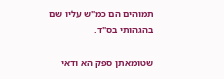תמוהים הם כמ"ש עליו שם בהגהותי בס"ד.

שטומאתן ספק הא ודאי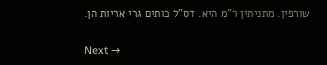שורפין. מתניתין ר"מ היא. דס"ל כותים גרי אריות הן.

Next →